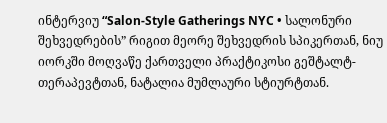ინტერვიუ “Salon-Style Gatherings NYC • სალონური შეხვედრების” რიგით მეორე შეხვედრის სპიკერთან, ნიუ იორკში მოღვაწე ქართველი პრაქტიკოსი გეშტალტ-თერაპევტთან, ნატალია მუმლაური სტიურტთან.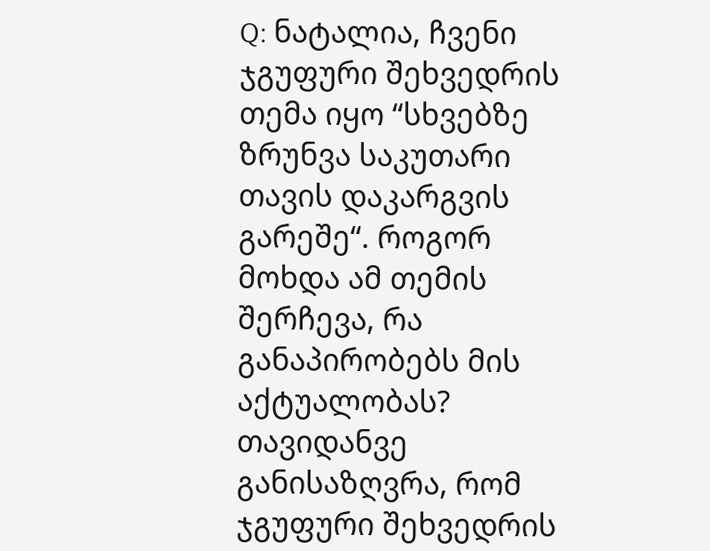Q: ნატალია, ჩვენი ჯგუფური შეხვედრის თემა იყო “სხვებზე ზრუნვა საკუთარი თავის დაკარგვის გარეშე“. როგორ მოხდა ამ თემის შერჩევა, რა განაპირობებს მის აქტუალობას?
თავიდანვე განისაზღვრა, რომ ჯგუფური შეხვედრის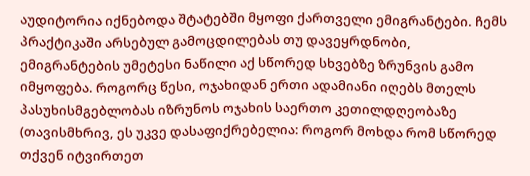აუდიტორია იქნებოდა შტატებში მყოფი ქართველი ემიგრანტები. ჩემს პრაქტიკაში არსებულ გამოცდილებას თუ დავეყრდნობი, ემიგრანტების უმეტესი ნაწილი აქ სწორედ სხვებზე ზრუნვის გამო იმყოფება. როგორც წესი, ოჯახიდან ერთი ადამიანი იღებს მთელს პასუხისმგებლობას იზრუნოს ოჯახის საერთო კეთილდღეობაზე (თავისმხრივ, ეს უკვე დასაფიქრებელია: როგორ მოხდა რომ სწორედ თქვენ იტვირთეთ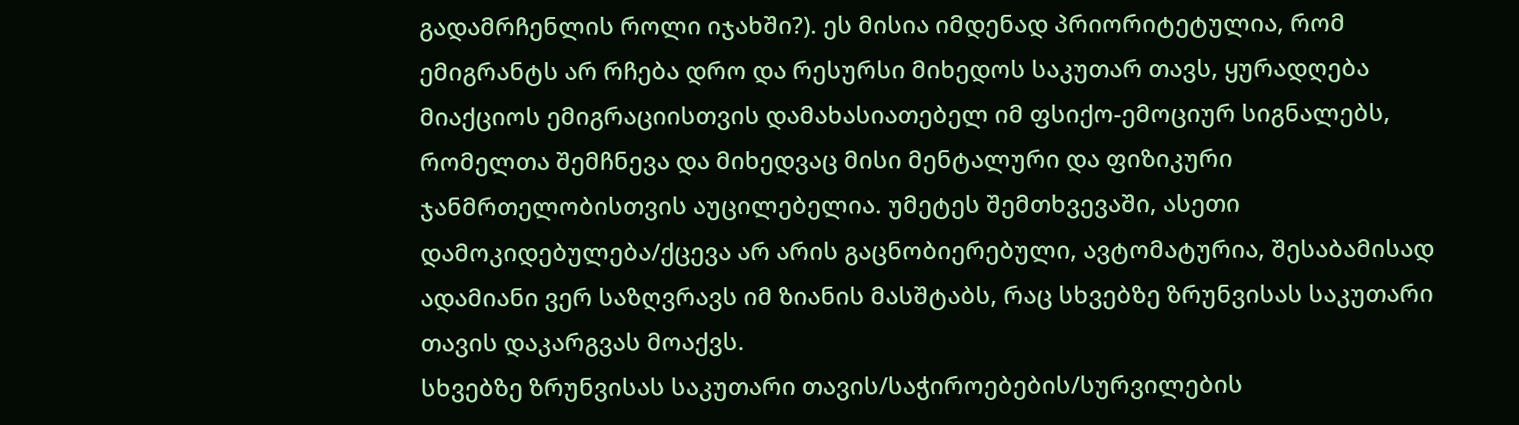გადამრჩენლის როლი იჯახში?). ეს მისია იმდენად პრიორიტეტულია, რომ ემიგრანტს არ რჩება დრო და რესურსი მიხედოს საკუთარ თავს, ყურადღება მიაქციოს ემიგრაციისთვის დამახასიათებელ იმ ფსიქო-ემოციურ სიგნალებს, რომელთა შემჩნევა და მიხედვაც მისი მენტალური და ფიზიკური ჯანმრთელობისთვის აუცილებელია. უმეტეს შემთხვევაში, ასეთი დამოკიდებულება/ქცევა არ არის გაცნობიერებული, ავტომატურია, შესაბამისად ადამიანი ვერ საზღვრავს იმ ზიანის მასშტაბს, რაც სხვებზე ზრუნვისას საკუთარი თავის დაკარგვას მოაქვს.
სხვებზე ზრუნვისას საკუთარი თავის/საჭიროებების/სურვილების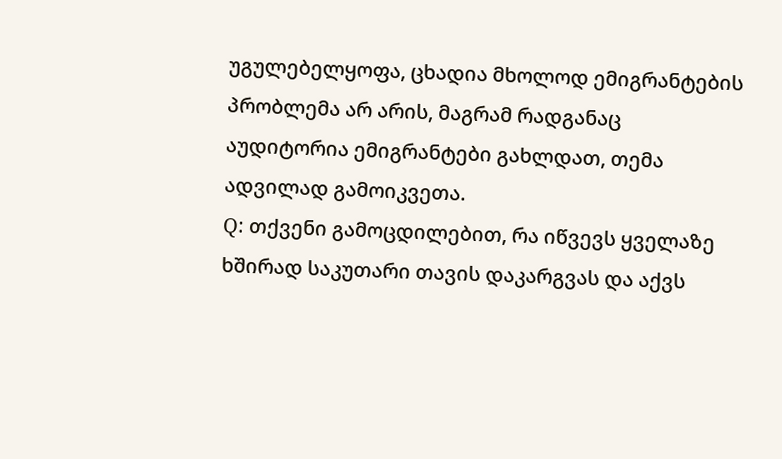უგულებელყოფა, ცხადია მხოლოდ ემიგრანტების პრობლემა არ არის, მაგრამ რადგანაც აუდიტორია ემიგრანტები გახლდათ, თემა ადვილად გამოიკვეთა.
Q: თქვენი გამოცდილებით, რა იწვევს ყველაზე ხშირად საკუთარი თავის დაკარგვას და აქვს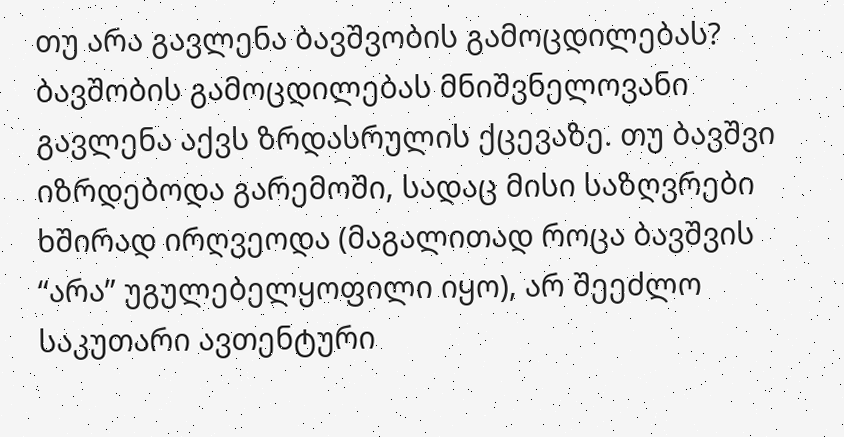თუ არა გავლენა ბავშვობის გამოცდილებას?
ბავშობის გამოცდილებას მნიშვნელოვანი გავლენა აქვს ზრდასრულის ქცევაზე. თუ ბავშვი იზრდებოდა გარემოში, სადაც მისი საზღვრები ხშირად ირღვეოდა (მაგალითად როცა ბავშვის “არა” უგულებელყოფილი იყო), არ შეეძლო საკუთარი ავთენტური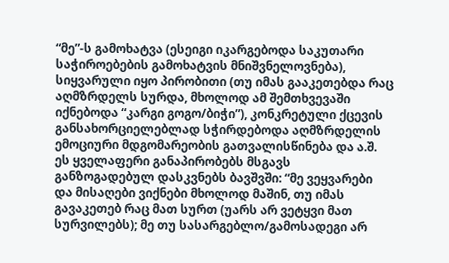“მე”-ს გამოხატვა (ესეიგი იკარგებოდა საკუთარი საჭიროებების გამოხატვის მნიშვნელოვნება), სიყვარული იყო პირობითი (თუ იმას გააკეთებდა რაც აღმზრდელს სურდა, მხოლოდ ამ შემთხვევაში იქნებოდა “კარგი გოგო/ბიჭი”), კონკრეტული ქცევის განსახორციელებლად სჭირდებოდა აღმზრდელის ემოციური მდგომარეობის გათვალისწინება და ა.შ. ეს ყველაფერი განაპირობებს მსგავს განზოგადებულ დასკვნებს ბავშვში: “მე ვეყვარები და მისაღები ვიქნები მხოლოდ მაშინ, თუ იმას გავაკეთებ რაც მათ სურთ (უარს არ ვეტყვი მათ სურვილებს); მე თუ სასარგებლო/გამოსადეგი არ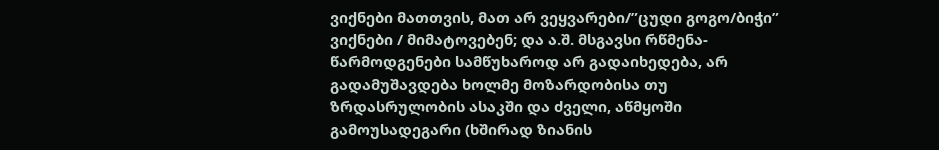ვიქნები მათთვის, მათ არ ვეყვარები/”ცუდი გოგო/ბიჭი” ვიქნები / მიმატოვებენ; და ა.შ. მსგავსი რწმენა-წარმოდგენები სამწუხაროდ არ გადაიხედება, არ გადამუშავდება ხოლმე მოზარდობისა თუ ზრდასრულობის ასაკში და ძველი, აწმყოში გამოუსადეგარი (ხშირად ზიანის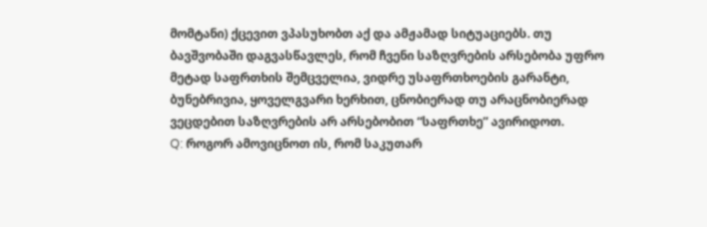მომტანი) ქცევით ვპასუხობთ აქ და ამჟამად სიტუაციებს. თუ ბავშვობაში დაგვასწავლეს, რომ ჩვენი საზღვრების არსებობა უფრო მეტად საფრთხის შემცველია, ვიდრე უსაფრთხოების გარანტი, ბუნებრივია, ყოველგვარი ხერხით, ცნობიერად თუ არაცნობიერად ვეცდებით საზღვრების არ არსებობით “საფრთხე” ავირიდოთ.
Q: როგორ ამოვიცნოთ ის, რომ საკუთარ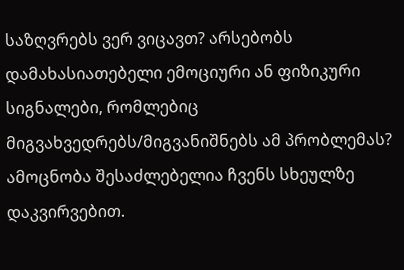საზღვრებს ვერ ვიცავთ? არსებობს დამახასიათებელი ემოციური ან ფიზიკური სიგნალები, რომლებიც მიგვახვედრებს/მიგვანიშნებს ამ პრობლემას?
ამოცნობა შესაძლებელია ჩვენს სხეულზე დაკვირვებით.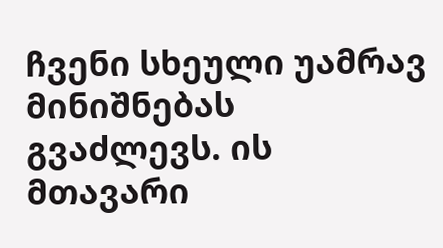ჩვენი სხეული უამრავ მინიშნებას გვაძლევს. ის მთავარი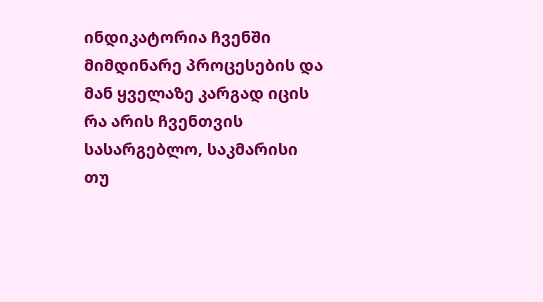ინდიკატორია ჩვენში მიმდინარე პროცესების და მან ყველაზე კარგად იცის რა არის ჩვენთვის სასარგებლო, საკმარისი თუ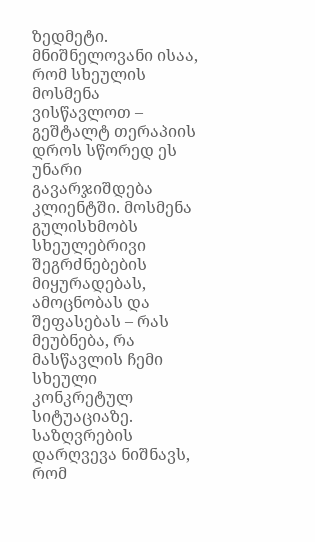ზედმეტი. მნიშნელოვანი ისაა, რომ სხეულის მოსმენა ვისწავლოთ – გეშტალტ თერაპიის დროს სწორედ ეს უნარი გავარჯიშდება კლიენტში. მოსმენა გულისხმობს სხეულებრივი შეგრძნებების მიყურადებას, ამოცნობას და შეფასებას – რას მეუბნება, რა მასწავლის ჩემი სხეული კონკრეტულ სიტუაციაზე.
საზღვრების დარღვევა ნიშნავს, რომ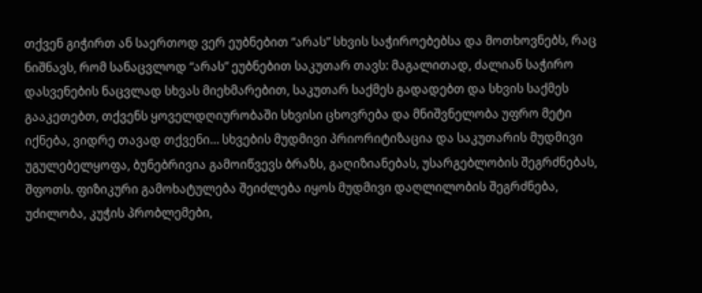თქვენ გიჭირთ ან საერთოდ ვერ ეუბნებით “არას” სხვის საჭიროებებსა და მოთხოვნებს, რაც ნიშნავს, რომ სანაცვლოდ “არას” ეუბნებით საკუთარ თავს: მაგალითად, ძალიან საჭირო დასვენების ნაცვლად სხვას მიეხმარებით, საკუთარ საქმეს გადადებთ და სხვის საქმეს გააკეთებთ, თქვენს ყოველდღიურობაში სხვისი ცხოვრება და მნიშვნელობა უფრო მეტი იქნება, ვიდრე თავად თქვენი… სხვების მუდმივი პრიორიტიზაცია და საკუთარის მუდმივი უგულებელყოფა, ბუნებრივია გამოიწვევს ბრაზს, გაღიზიანებას, უსარგებლობის შეგრძნებას, შფოთს. ფიზიკური გამოხატულება შეიძლება იყოს მუდმივი დაღლილობის შეგრძნება, უძილობა, კუჭის პრობლემები,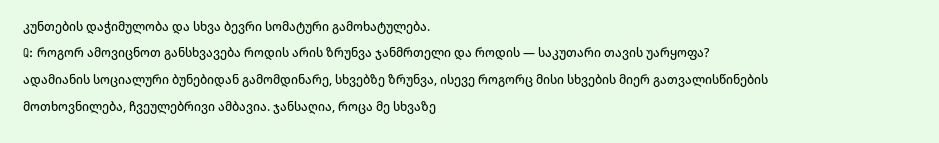კუნთების დაჭიმულობა და სხვა ბევრი სომატური გამოხატულება.
Q: როგორ ამოვიცნოთ განსხვავება როდის არის ზრუნვა ჯანმრთელი და როდის — საკუთარი თავის უარყოფა?
ადამიანის სოციალური ბუნებიდან გამომდინარე, სხვებზე ზრუნვა, ისევე როგორც მისი სხვების მიერ გათვალისწინების მოთხოვნილება, ჩვეულებრივი ამბავია. ჯანსაღია, როცა მე სხვაზე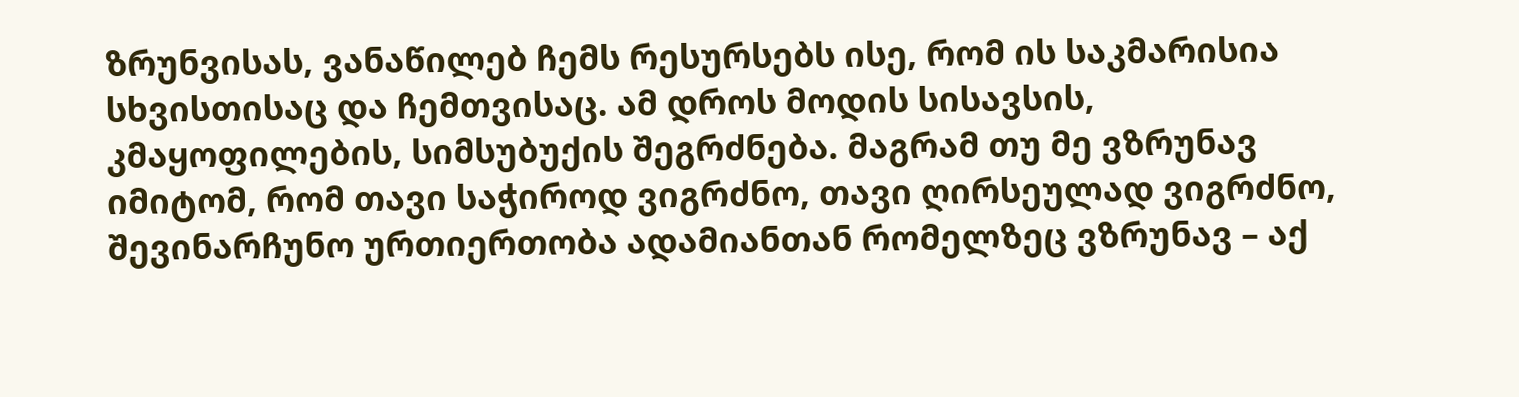ზრუნვისას, ვანაწილებ ჩემს რესურსებს ისე, რომ ის საკმარისია სხვისთისაც და ჩემთვისაც. ამ დროს მოდის სისავსის, კმაყოფილების, სიმსუბუქის შეგრძნება. მაგრამ თუ მე ვზრუნავ იმიტომ, რომ თავი საჭიროდ ვიგრძნო, თავი ღირსეულად ვიგრძნო, შევინარჩუნო ურთიერთობა ადამიანთან რომელზეც ვზრუნავ – აქ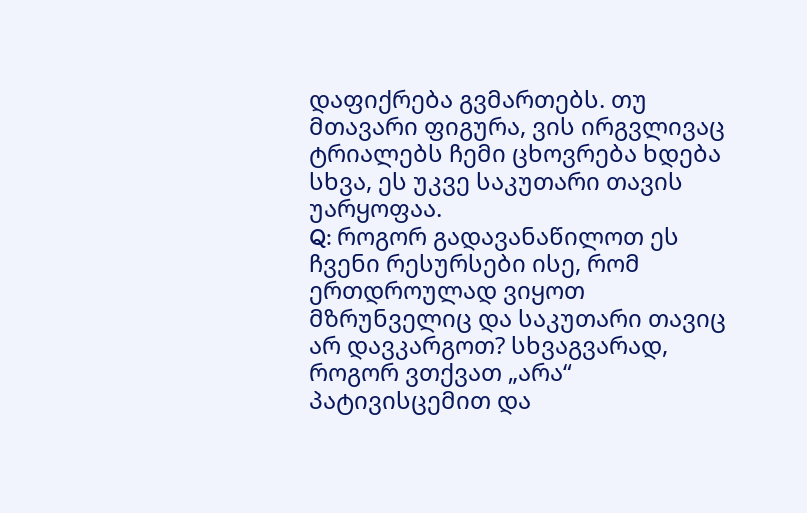დაფიქრება გვმართებს. თუ მთავარი ფიგურა, ვის ირგვლივაც ტრიალებს ჩემი ცხოვრება ხდება სხვა, ეს უკვე საკუთარი თავის უარყოფაა.
Q: როგორ გადავანაწილოთ ეს ჩვენი რესურსები ისე, რომ ერთდროულად ვიყოთ მზრუნველიც და საკუთარი თავიც არ დავკარგოთ? სხვაგვარად, როგორ ვთქვათ „არა“ პატივისცემით და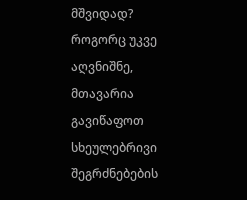მშვიდად?
როგორც უკვე აღვნიშნე, მთავარია გავიწაფოთ სხეულებრივი შეგრძნებების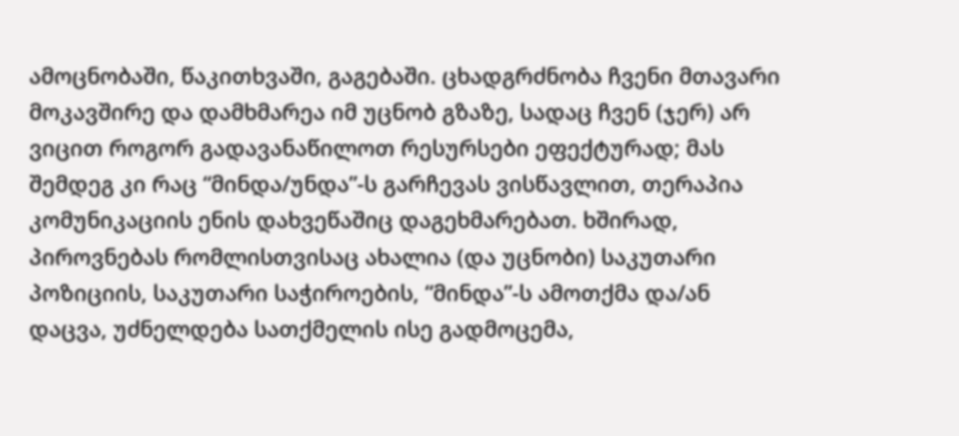ამოცნობაში, წაკითხვაში, გაგებაში. ცხადგრძნობა ჩვენი მთავარი მოკავშირე და დამხმარეა იმ უცნობ გზაზე, სადაც ჩვენ (ჯერ) არ ვიცით როგორ გადავანაწილოთ რესურსები ეფექტურად; მას შემდეგ კი რაც “მინდა/უნდა”-ს გარჩევას ვისწავლით, თერაპია კომუნიკაციის ენის დახვეწაშიც დაგეხმარებათ. ხშირად, პიროვნებას რომლისთვისაც ახალია (და უცნობი) საკუთარი პოზიციის, საკუთარი საჭიროების, “მინდა”-ს ამოთქმა და/ან დაცვა, უძნელდება სათქმელის ისე გადმოცემა,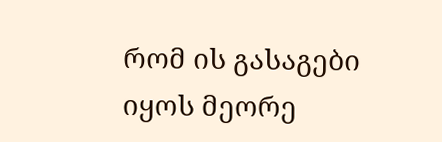რომ ის გასაგები იყოს მეორე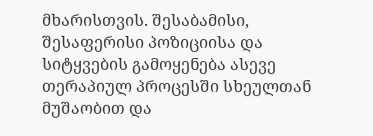მხარისთვის. შესაბამისი, შესაფერისი პოზიციისა და სიტყვების გამოყენება ასევე თერაპიულ პროცესში სხეულთან მუშაობით და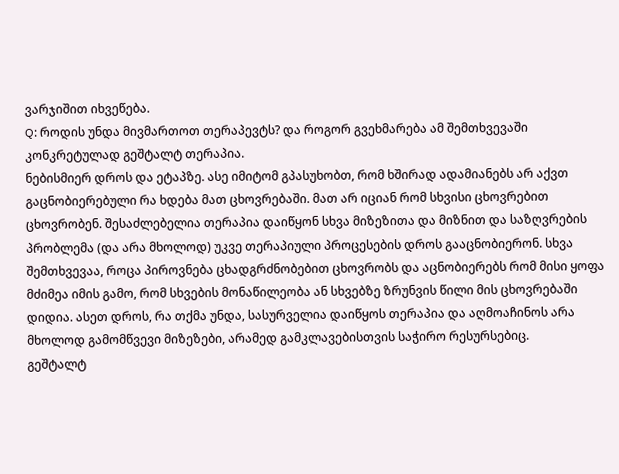ვარჯიშით იხვეწება.
Q: როდის უნდა მივმართოთ თერაპევტს? და როგორ გვეხმარება ამ შემთხვევაში კონკრეტულად გეშტალტ თერაპია.
ნებისმიერ დროს და ეტაპზე. ასე იმიტომ გპასუხობთ, რომ ხშირად ადამიანებს არ აქვთ გაცნობიერებული რა ხდება მათ ცხოვრებაში. მათ არ იციან რომ სხვისი ცხოვრებით ცხოვრობენ. შესაძლებელია თერაპია დაიწყონ სხვა მიზეზითა და მიზნით და საზღვრების პრობლემა (და არა მხოლოდ) უკვე თერაპიული პროცესების დროს გააცნობიერონ. სხვა შემთხვევაა, როცა პიროვნება ცხადგრძნობებით ცხოვრობს და აცნობიერებს რომ მისი ყოფა მძიმეა იმის გამო, რომ სხვების მონაწილეობა ან სხვებზე ზრუნვის წილი მის ცხოვრებაში დიდია. ასეთ დროს, რა თქმა უნდა, სასურველია დაიწყოს თერაპია და აღმოაჩინოს არა მხოლოდ გამომწვევი მიზეზები, არამედ გამკლავებისთვის საჭირო რესურსებიც.
გეშტალტ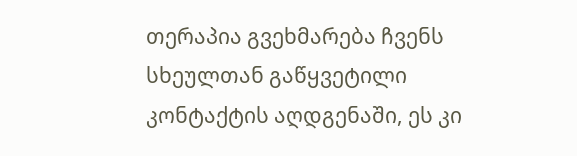თერაპია გვეხმარება ჩვენს სხეულთან გაწყვეტილი კონტაქტის აღდგენაში, ეს კი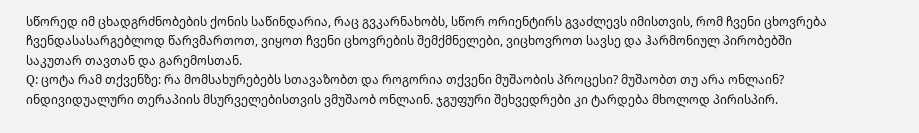სწორედ იმ ცხადგრძნობების ქონის საწინდარია, რაც გვკარნახობს, სწორ ორიენტირს გვაძლევს იმისთვის, რომ ჩვენი ცხოვრება ჩვენდასასარგებლოდ წარვმართოთ, ვიყოთ ჩვენი ცხოვრების შემქმნელები, ვიცხოვროთ სავსე და ჰარმონიულ პირობებში საკუთარ თავთან და გარემოსთან.
Q: ცოტა რამ თქვენზე: რა მომსახურებებს სთავაზობთ და როგორია თქვენი მუშაობის პროცესი? მუშაობთ თუ არა ონლაინ?
ინდივიდუალური თერაპიის მსურველებისთვის ვმუშაობ ონლაინ. ჯგუფური შეხვედრები კი ტარდება მხოლოდ პირისპირ.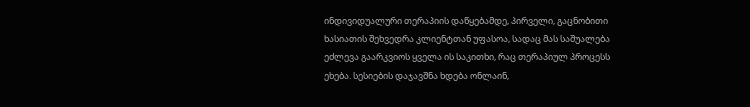ინდივიდუალური თერაპიის დაწყებამდე, პირველი, გაცნობითი ხასიათის შეხვედრა კლიენტთან უფასოა, სადაც მას საშუალება ეძლევა გაარკვიოს ყველა ის საკითხი, რაც თერაპიულ პროცესს ეხება. სესიების დაჯავშნა ხდება ონლაინ,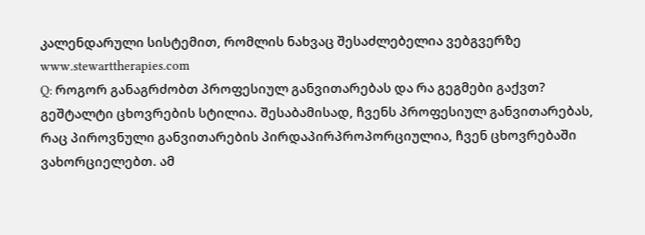კალენდარული სისტემით, რომლის ნახვაც შესაძლებელია ვებგვერზე www.stewarttherapies.com
Q: როგორ განაგრძობთ პროფესიულ განვითარებას და რა გეგმები გაქვთ?
გეშტალტი ცხოვრების სტილია. შესაბამისად, ჩვენს პროფესიულ განვითარებას, რაც პიროვნული განვითარების პირდაპირპროპორციულია, ჩვენ ცხოვრებაში ვახორციელებთ. ამ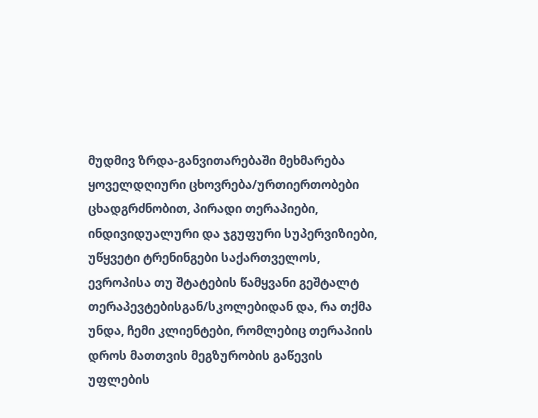მუდმივ ზრდა-განვითარებაში მეხმარება ყოველდღიური ცხოვრება/ურთიერთობები ცხადგრძნობით, პირადი თერაპიები, ინდივიდუალური და ჯგუფური სუპერვიზიები, უწყვეტი ტრენინგები საქართველოს, ევროპისა თუ შტატების წამყვანი გეშტალტ თერაპევტებისგან/სკოლებიდან და, რა თქმა უნდა, ჩემი კლიენტები, რომლებიც თერაპიის დროს მათთვის მეგზურობის გაწევის უფლების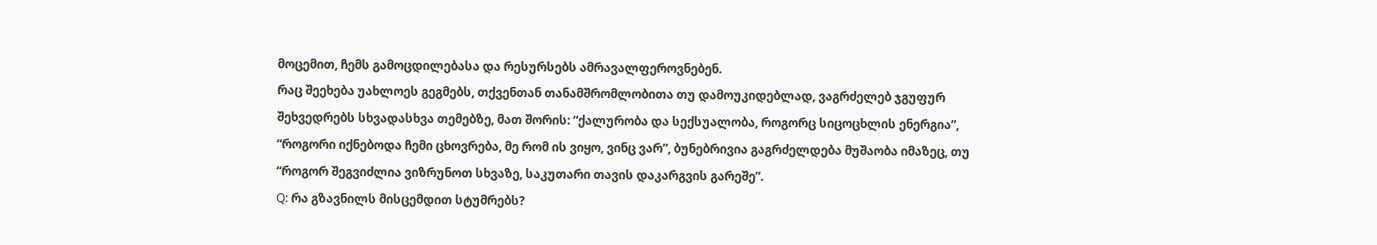მოცემით, ჩემს გამოცდილებასა და რესურსებს ამრავალფეროვნებენ.
რაც შეეხება უახლოეს გეგმებს, თქვენთან თანამშრომლობითა თუ დამოუკიდებლად, ვაგრძელებ ჯგუფურ შეხვედრებს სხვადასხვა თემებზე, მათ შორის: “ქალურობა და სექსუალობა, როგორც სიცოცხლის ენერგია”, “როგორი იქნებოდა ჩემი ცხოვრება, მე რომ ის ვიყო, ვინც ვარ”, ბუნებრივია გაგრძელდება მუშაობა იმაზეც, თუ “როგორ შეგვიძლია ვიზრუნოთ სხვაზე, საკუთარი თავის დაკარგვის გარეშე”.
Q: რა გზავნილს მისცემდით სტუმრებს?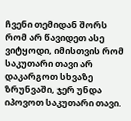ჩვენი თემიდან შორს რომ არ წავიდეთ ასე ვიტყოდი, იმისთვის რომ საკუთარი თავი არ დაკარგოთ სხვაზე ზრუნვაში, ჯერ უნდა იპოვოთ საკუთარი თავი.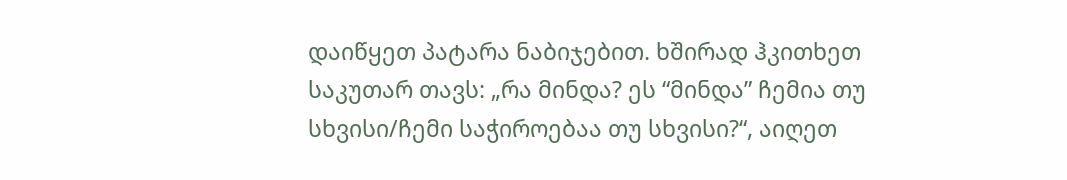დაიწყეთ პატარა ნაბიჯებით. ხშირად ჰკითხეთ საკუთარ თავს: „რა მინდა? ეს “მინდა” ჩემია თუ სხვისი/ჩემი საჭიროებაა თუ სხვისი?“, აიღეთ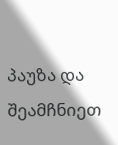პაუზა და შეამჩნიეთ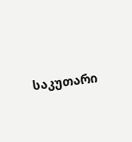საკუთარი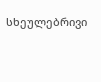სხეულებრივი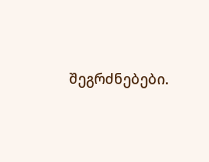შეგრძნებები.